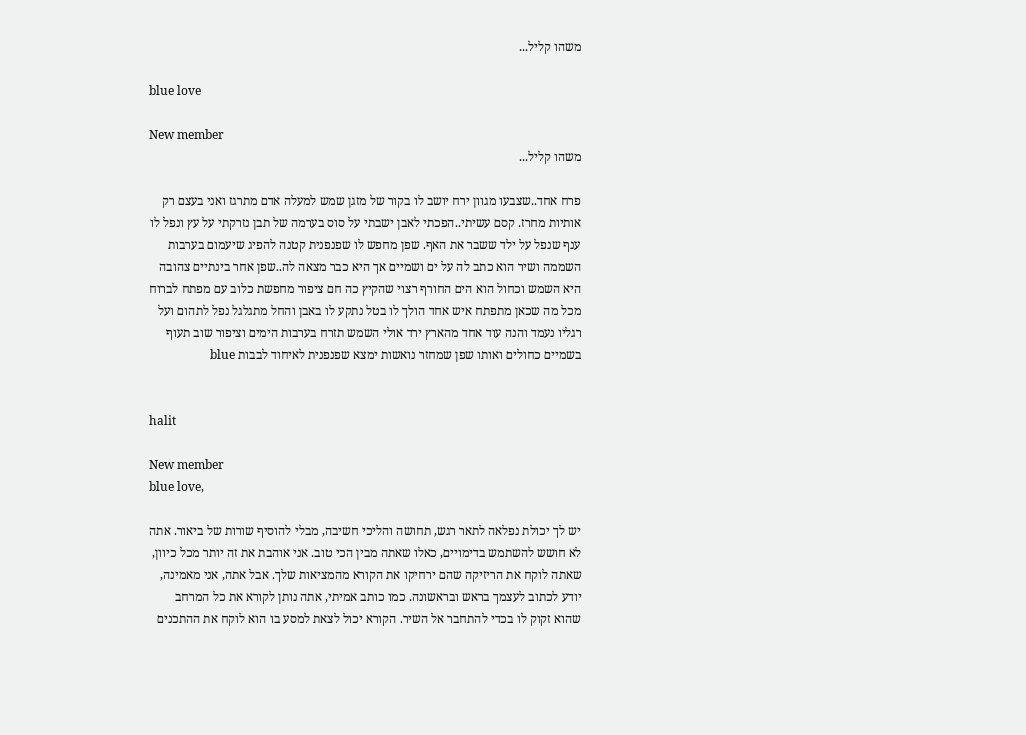משהו קליל...

blue love

New member
משהו קליל...

פרח אחד..שצבעו מגוון ירח יושב לו בקור של מזגן שמש למעלה אדם מתרגז ואני בעצם רק אותיות מחרז. קסם עשיתי..הפכתי לאבן ישבתי על סוס בערמה של תבן נזרקתי על עץ ונפל לו ענף שנפל על ילד ששבר את האף. שפן מחפש לו שפנפנית קטנה להפיג שיעמום בערבות השממה ושיר הוא כתב לה על ים ושמיים אך היא כבר מצאה לה..שפן אחר בינתיים צהובה היא השמש וכחול הוא הים החורף רצוי שהקיץ כה חם ציפור מחפשת כלוב עם מפתח לברוח מכל מה שכאן מתפתח איש אחד הולך לו בטל נתקע לו באבן והחל מתגלגל נפל לתהום ועל רגליו נעמד והנה עוד אחד מהארץ ירד אולי השמש תזרח בערבות הימים וציפור שוב תעוף בשמיים כחולים ואותו שפן שמחזר נואשות ימצא שפנפנית לאיחוד לבבות blue


halit

New member
blue love,

יש לך יכולת נפלאה לתאר רגש, תחושה והליכי חשיבה, מבלי להוסיף שורות של ביאור. אתה לא חושש להשתמש בדימויים, כאלו שאתה מבין הכי טוב. אני אוהבת את זה יותר מכל כיוון, שאתה לוקח את הריזיקה שהם ירחיקו את הקורא מהמציאות שלך. אבל אתה, אני מאמינה, יודע לכתוב לעצמך בראש ובראשונה. כמו כותב אמיתי, אתה נותן לקורא את כל המרחב שהוא זקוק לו בכדי להתחבר אל השיר. הקורא יכול לצאת למסע בו הוא לוקח את ההתכנים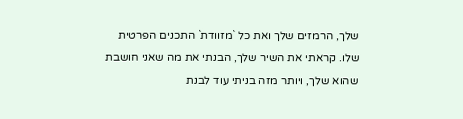שלך, הרמזים שלך ואת כל `מזוודת` התכנים הפרטית שלו. קראתי את השיר שלך, הבנתי את מה שאני חושבת שהוא שלך, ויותר מזה בניתי עוד לבנת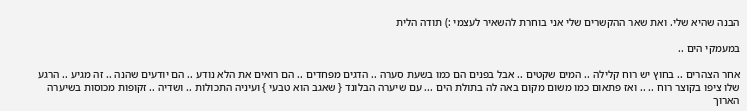הבנה שהיא שלי. ואת שאר ההקשרים שלי אני בוחרת להשאיר לעצמי :) תודה הלית

במעמקי הים ..

אחר הצהרים .. בחוץ יש רוח קלילה .. המים שקטים .. אבל בפנים הם כמו בשעת סערה .. הדגים מפחדים .. הם רואים את הלא נודע .. הם יודעים שהנה .. זה מגיע .. הרגע שלו ציפו בקוצר רוח .. .. ואז פתאום כמו משום מקום באה לה בתולת הים ... עם שיערה הבלונד { שאגב הוא טבעי } ועיניה התכולות .. ושדיה .. זקופות מכוסות בשיערה הארוך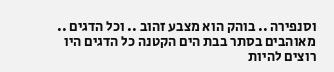וסנפירה .. בוהק הוא מצבע זהוב .. וכל הדגים .. מאוהבים בסתר בבת הים הקטנה כל הדגים היו רוצים להיות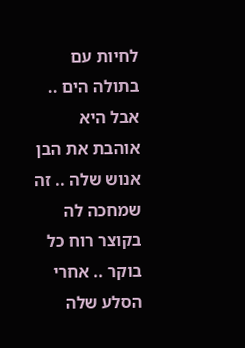לחיות עם בתולה הים .. אבל היא אוהבת את הבן אנוש שלה .. זה שמחכה לה בקוצר רוח כל בוקר .. אחרי הסלע שלה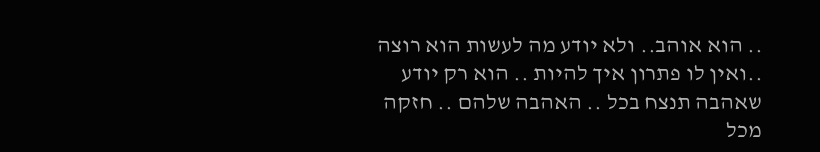.. הוא אוהב.. ולא יודע מה לעשות הוא רוצה ..ואין לו פתרון איך להיות .. הוא רק יודע שאהבה תנצח בכל .. האהבה שלהם .. חזקה מכל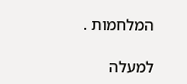המלחמות .

למעלה